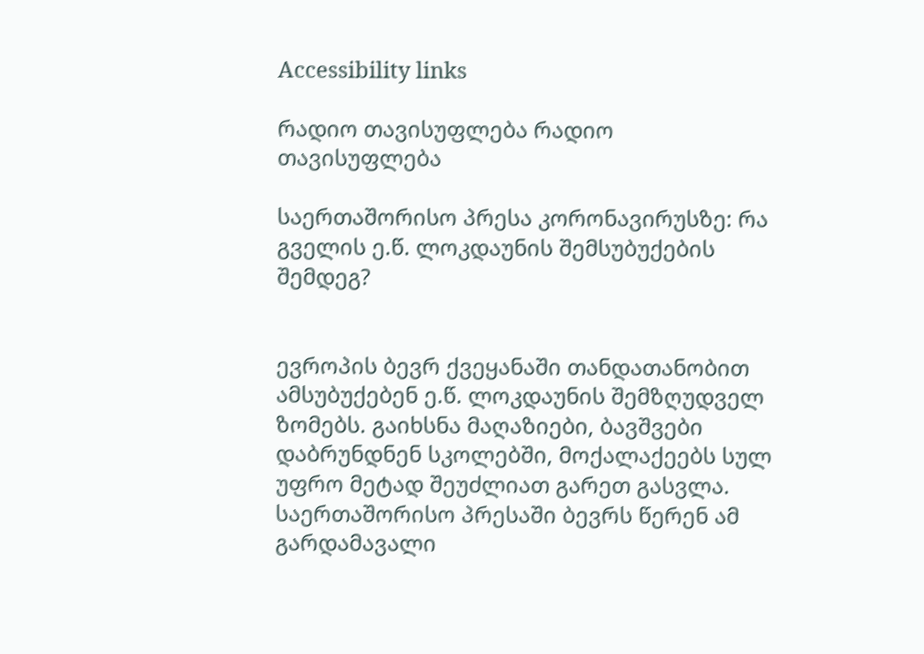Accessibility links

რადიო თავისუფლება რადიო თავისუფლება

საერთაშორისო პრესა კორონავირუსზე: რა გველის ე.წ. ლოკდაუნის შემსუბუქების შემდეგ?


ევროპის ბევრ ქვეყანაში თანდათანობით ამსუბუქებენ ე.წ. ლოკდაუნის შემზღუდველ ზომებს. გაიხსნა მაღაზიები, ბავშვები დაბრუნდნენ სკოლებში, მოქალაქეებს სულ უფრო მეტად შეუძლიათ გარეთ გასვლა. საერთაშორისო პრესაში ბევრს წერენ ამ გარდამავალი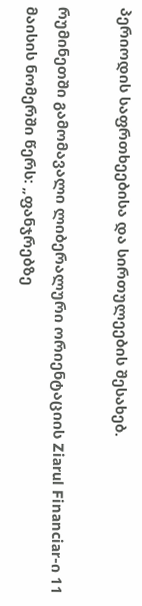პერიოდის საფრთხეებისა და სირთულეების შესახებ.

რუმინეთში გამომავალი ლიბერალური ორიენტაციის Ziarul Financiar-ი 11 მაისის ნომერში წერს: „ფანჯრებზე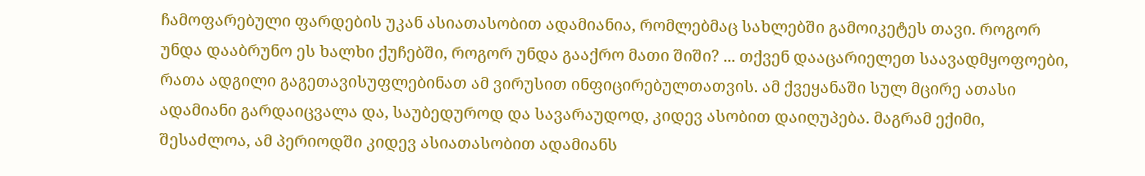ჩამოფარებული ფარდების უკან ასიათასობით ადამიანია, რომლებმაც სახლებში გამოიკეტეს თავი. როგორ უნდა დააბრუნო ეს ხალხი ქუჩებში, როგორ უნდა გააქრო მათი შიში? ... თქვენ დააცარიელეთ საავადმყოფოები, რათა ადგილი გაგეთავისუფლებინათ ამ ვირუსით ინფიცირებულთათვის. ამ ქვეყანაში სულ მცირე ათასი ადამიანი გარდაიცვალა და, საუბედუროდ და სავარაუდოდ, კიდევ ასობით დაიღუპება. მაგრამ ექიმი, შესაძლოა, ამ პერიოდში კიდევ ასიათასობით ადამიანს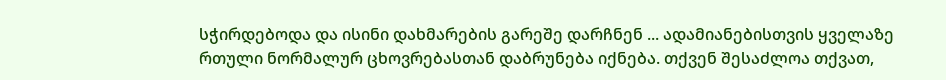სჭირდებოდა და ისინი დახმარების გარეშე დარჩნენ ... ადამიანებისთვის ყველაზე რთული ნორმალურ ცხოვრებასთან დაბრუნება იქნება. თქვენ შესაძლოა თქვათ,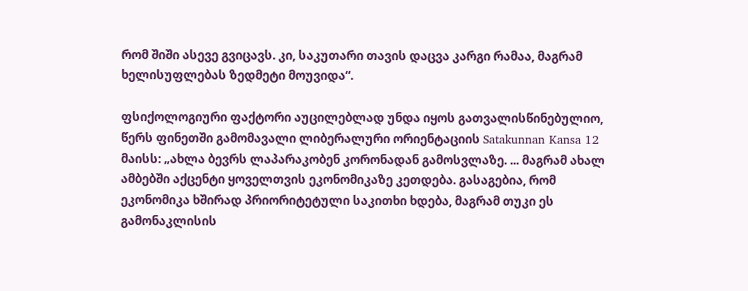რომ შიში ასევე გვიცავს. კი, საკუთარი თავის დაცვა კარგი რამაა, მაგრამ ხელისუფლებას ზედმეტი მოუვიდა“.

ფსიქოლოგიური ფაქტორი აუცილებლად უნდა იყოს გათვალისწინებულიო, წერს ფინეთში გამომავალი ლიბერალური ორიენტაციის Satakunnan Kansa 12 მაისს: „ახლა ბევრს ლაპარაკობენ კორონადან გამოსვლაზე. ... მაგრამ ახალ ამბებში აქცენტი ყოველთვის ეკონომიკაზე კეთდება. გასაგებია, რომ ეკონომიკა ხშირად პრიორიტეტული საკითხი ხდება, მაგრამ თუკი ეს გამონაკლისის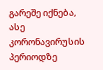გარეშე იქნება, ასე კორონავირუსის პერიოდზე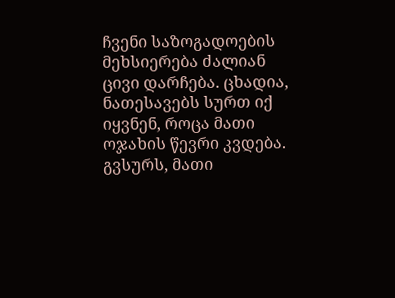ჩვენი საზოგადოების მეხსიერება ძალიან ცივი დარჩება. ცხადია, ნათესავებს სურთ იქ იყვნენ, როცა მათი ოჯახის წევრი კვდება. გვსურს, მათი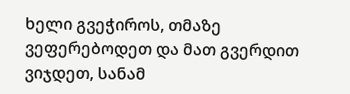ხელი გვეჭიროს, თმაზე ვეფერებოდეთ და მათ გვერდით ვიჯდეთ, სანამ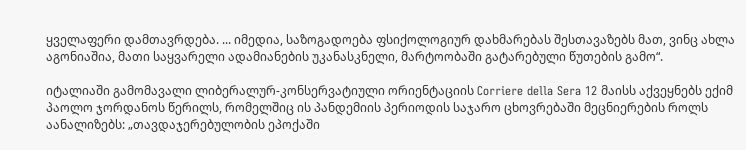ყველაფერი დამთავრდება. ... იმედია, საზოგადოება ფსიქოლოგიურ დახმარებას შესთავაზებს მათ, ვინც ახლა აგონიაშია, მათი საყვარელი ადამიანების უკანასკნელი, მარტოობაში გატარებული წუთების გამო“.

იტალიაში გამომავალი ლიბერალურ-კონსერვატიული ორიენტაციის Corriere della Sera 12 მაისს აქვეყნებს ექიმ პაოლო ჯორდანოს წერილს, რომელშიც ის პანდემიის პერიოდის საჯარო ცხოვრებაში მეცნიერების როლს აანალიზებს: „თავდაჯერებულობის ეპოქაში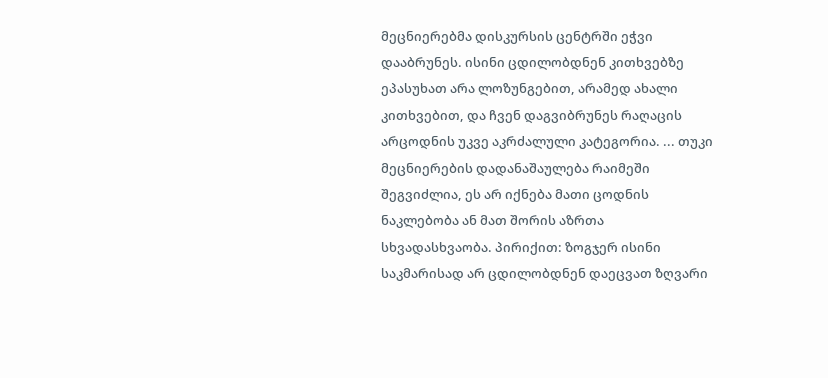მეცნიერებმა დისკურსის ცენტრში ეჭვი დააბრუნეს. ისინი ცდილობდნენ კითხვებზე ეპასუხათ არა ლოზუნგებით, არამედ ახალი კითხვებით, და ჩვენ დაგვიბრუნეს რაღაცის არცოდნის უკვე აკრძალული კატეგორია. ... თუკი მეცნიერების დადანაშაულება რაიმეში შეგვიძლია, ეს არ იქნება მათი ცოდნის ნაკლებობა ან მათ შორის აზრთა სხვადასხვაობა. პირიქით: ზოგჯერ ისინი საკმარისად არ ცდილობდნენ დაეცვათ ზღვარი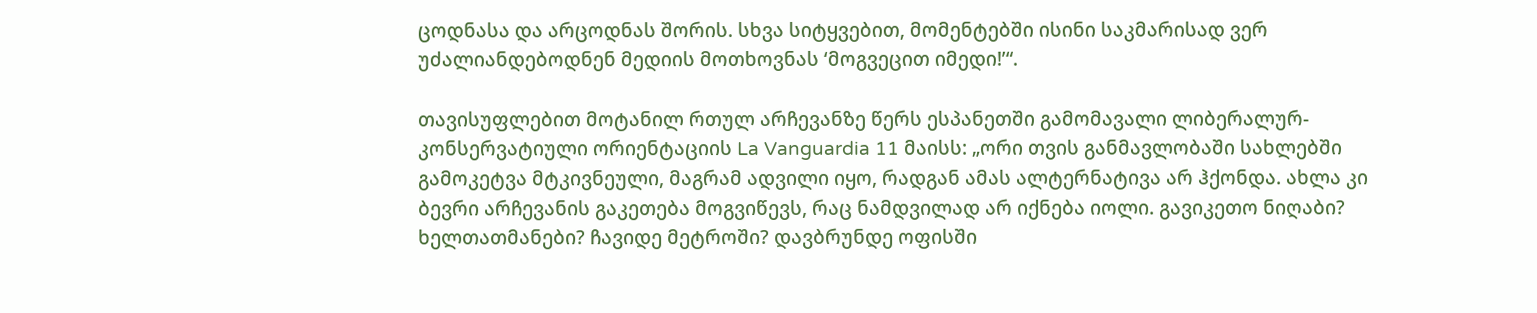ცოდნასა და არცოდნას შორის. სხვა სიტყვებით, მომენტებში ისინი საკმარისად ვერ უძალიანდებოდნენ მედიის მოთხოვნას ‘მოგვეცით იმედი!’“.

თავისუფლებით მოტანილ რთულ არჩევანზე წერს ესპანეთში გამომავალი ლიბერალურ-კონსერვატიული ორიენტაციის La Vanguardia 11 მაისს: „ორი თვის განმავლობაში სახლებში გამოკეტვა მტკივნეული, მაგრამ ადვილი იყო, რადგან ამას ალტერნატივა არ ჰქონდა. ახლა კი ბევრი არჩევანის გაკეთება მოგვიწევს, რაც ნამდვილად არ იქნება იოლი. გავიკეთო ნიღაბი? ხელთათმანები? ჩავიდე მეტროში? დავბრუნდე ოფისში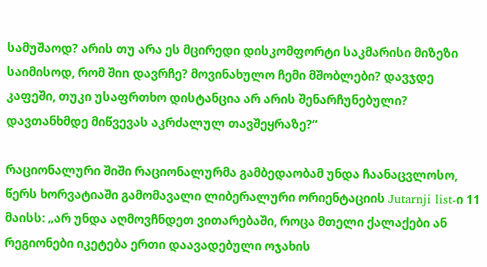სამუშაოდ? არის თუ არა ეს მცირედი დისკომფორტი საკმარისი მიზეზი საიმისოდ, რომ შიn დავრჩე? მოვინახულო ჩემი მშობლები? დავჯდე კაფეში, თუკი უსაფრთხო დისტანცია არ არის შენარჩუნებული? დავთანხმდე მიწვევას აკრძალულ თავშეყრაზე?“

რაციონალური შიში რაციონალურმა გამბედაობამ უნდა ჩაანაცვლოსო, წერს ხორვატიაში გამომავალი ლიბერალური ორიენტაციის Jutarnji list-ი 11 მაისს: „არ უნდა აღმოვჩნდეთ ვითარებაში, როცა მთელი ქალაქები ან რეგიონები იკეტება ერთი დაავადებული ოჯახის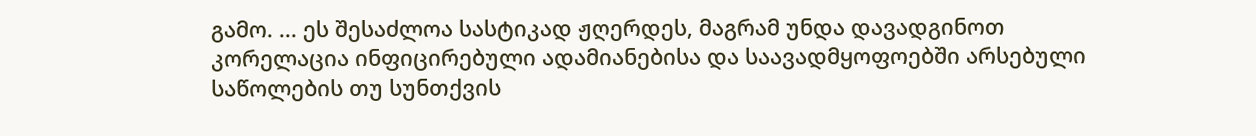გამო. ... ეს შესაძლოა სასტიკად ჟღერდეს, მაგრამ უნდა დავადგინოთ კორელაცია ინფიცირებული ადამიანებისა და საავადმყოფოებში არსებული საწოლების თუ სუნთქვის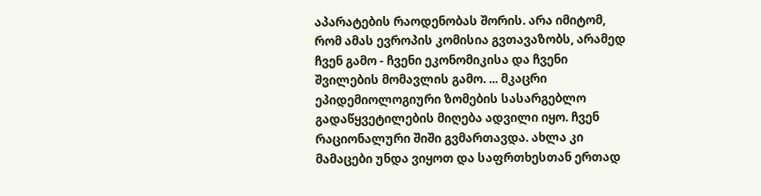აპარატების რაოდენობას შორის. არა იმიტომ, რომ ამას ევროპის კომისია გვთავაზობს, არამედ ჩვენ გამო - ჩვენი ეკონომიკისა და ჩვენი შვილების მომავლის გამო. ... მკაცრი ეპიდემიოლოგიური ზომების სასარგებლო გადაწყვეტილების მიღება ადვილი იყო. ჩვენ რაციონალური შიში გვმართავდა. ახლა კი მამაცები უნდა ვიყოთ და საფრთხესთან ერთად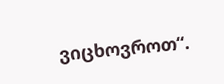ვიცხოვროთ“.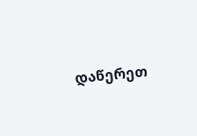დაწერეთ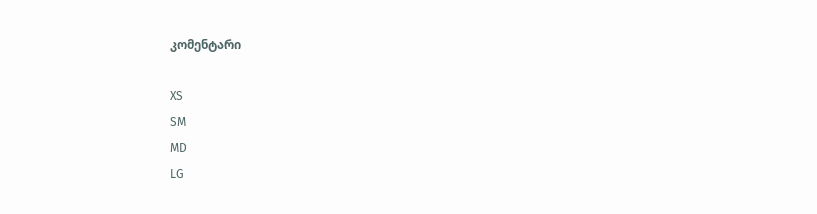კომენტარი

XS
SM
MD
LG